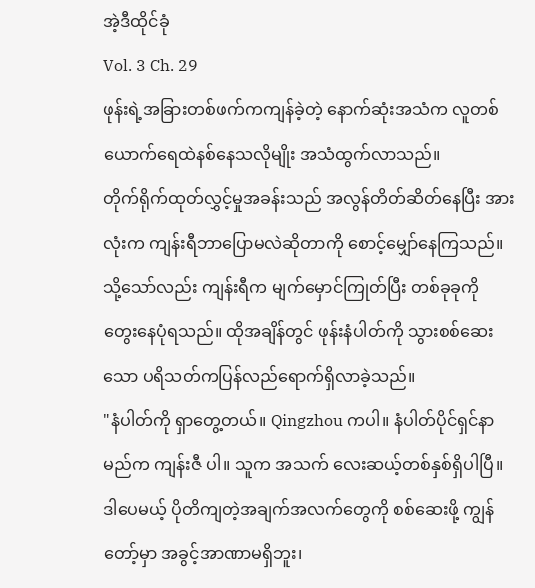အဲ့ဒီထိုင်ခုံ
Vol. 3 Ch. 29
ဖုန်းရဲ့အခြားတစ်ဖက်ကကျန်ခဲ့တဲ့ နောက်ဆုံးအသံက လူတစ်ယောက်ရေထဲနစ်နေသလိုမျိုး အသံထွက်လာသည်။
တိုက်ရိုက်ထုတ်လွှင့်မှုအခန်းသည် အလွန်တိတ်ဆိတ်နေပြီး အားလုံးက ကျန်းရီဘာပြောမလဲဆိုတာကို စောင့်မျှော်နေကြသည်။
သို့သော်လည်း ကျန်းရီက မျက်မှောင်ကြုတ်ပြီး တစ်ခုခုကို တွေးနေပုံရသည်။ ထိုအချိန်တွင် ဖုန်းနံပါတ်ကို သွားစစ်ဆေးသော ပရိသတ်ကပြန်လည်ရောက်ရှိလာခဲ့သည်။
"နံပါတ်ကို ရှာတွေ့တယ်။ Qingzhou ကပါ။ နံပါတ်ပိုင်ရှင်နာမည်က ကျန်းဇီ ပါ။ သူက အသက် လေးဆယ့်တစ်နှစ်ရှိပါပြီ။ ဒါပေမယ့် ပိုတိကျတဲ့အချက်အလက်တွေကို စစ်ဆေးဖို့ ကျွန်တော့်မှာ အခွင့်အာဏာမရှိဘူး၊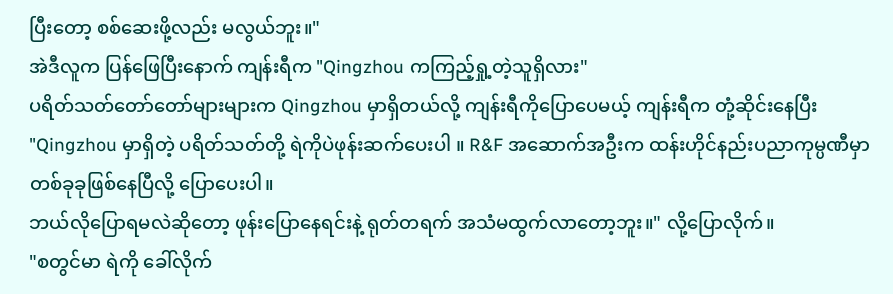ပြီးတော့ စစ်ဆေးဖို့လည်း မလွယ်ဘူး။"
အဲဒီလူက ပြန်ဖြေပြီးနောက် ကျန်းရီက "Qingzhou ကကြည့်ရှု့တဲ့သူရှိလား"
ပရိတ်သတ်တော်တော်များများက Qingzhou မှာရှိတယ်လို့ ကျန်းရီကိုပြောပေမယ့် ကျန်းရီက တုံ့ဆိုင်းနေပြီး "Qingzhou မှာရှိတဲ့ ပရိတ်သတ်တို့ ရဲကိုပဲဖုန်းဆက်ပေးပါ ။ R&F အဆောက်အဦးက ထန်းဟိုင်နည်းပညာကုမ္ပဏီမှာ တစ်ခုခုဖြစ်နေပြီလို့ ပြောပေးပါ။
ဘယ်လိုပြောရမလဲဆိုတော့ ဖုန်းပြောနေရင်းနဲ့ ရုတ်တရက် အသံမထွက်လာတော့ဘူး။" လို့ပြောလိုက်။
"စတွင်မာ ရဲကို ခေါ်လိုက်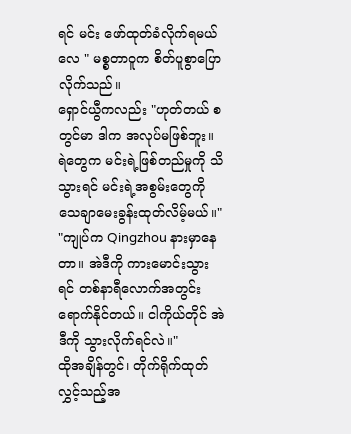ရင် မင်း ဖော်ထုတ်ခံလိုက်ရမယ်လေ " မစ္စတာဝူက စိတ်ပူစွာပြောလိုက်သည်။
ရှောင်ယွီကလည်း "ဟုတ်တယ် စတွင်မာ ဒါက အလုပ်မဖြစ်ဘူး။ ရဲတွေက မင်းရဲ့ဖြစ်တည်မှုကို သိသွားရင် မင်းရဲ့အစွမ်းတွေကို သေချာမေးခွန်းထုတ်လိမ့်မယ်။"
"ကျုပ်က Qingzhou နားမှာနေတာ။ အဲဒီကို ကားမောင်းသွားရင် တစ်နာရီလောက်အတွင်းရောက်နိုင်တယ်။ ငါကိုယ်တိုင် အဲဒီကို သွားလိုက်ရင်လဲ။"
ထိုအချိန်တွင်၊ တိုက်ရိုက်ထုတ်လွှင့်သည့်အ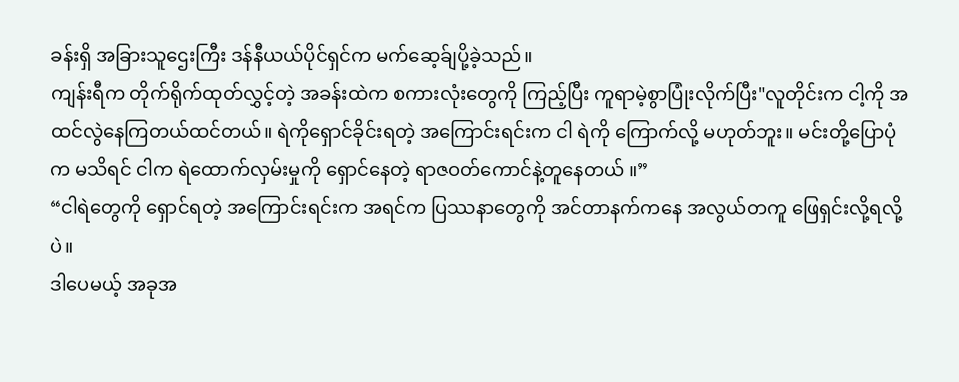ခန်းရှိ အခြားသူဌေးကြီး ဒန်နီယယ်ပိုင်ရှင်က မက်ဆေ့ခ်ျပို့ခဲ့သည်။
ကျန်းရီက တိုက်ရိုက်ထုတ်လွှင့်တဲ့ အခန်းထဲက စကားလုံးတွေကို ကြည့်ပြီး ကူရာမဲ့စွာပြုံးလိုက်ပြီး"လူတိုင်းက ငါ့ကို အထင်လွဲနေကြတယ်ထင်တယ်။ ရဲကိုရှောင်ခိုင်းရတဲ့ အကြောင်းရင်းက ငါ ရဲကို ကြောက်လို့ မဟုတ်ဘူး။ မင်းတို့ပြောပုံက မသိရင် ငါက ရဲထောက်လှမ်းမှုကို ရှောင်နေတဲ့ ရာဇဝတ်ကောင်နဲ့တူနေတယ် ။”
“ငါရဲတွေကို ရှောင်ရတဲ့ အကြောင်းရင်းက အရင်က ပြဿနာတွေကို အင်တာနက်ကနေ အလွယ်တကူ ဖြေရှင်းလို့ရလို့ပဲ။
ဒါပေမယ့် အခုအ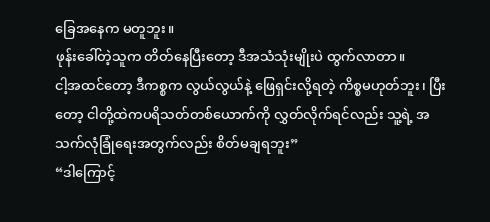ခြေအနေက မတူဘူး။
ဖုန်းခေါ်တဲ့သူက တိတ်နေပြီးတော့ ဒီအသံသုံးမျိုးပဲ ထွက်လာတာ။
ငါ့အထင်တော့ ဒီကစ္စက လွယ်လွယ်နဲ့ ဖြေရှင်းလို့ရတဲ့ ကိစ္စမဟုတ်ဘူး၊ ပြီးတော့ ငါတို့ထဲကပရိသတ်တစ်ယောက်ကို လွှတ်လိုက်ရင်လည်း သူ့ရဲ့ အသက်လုံခြုံရေးအတွက်လည်း စိတ်မချရဘူး”
“ဒါကြောင့်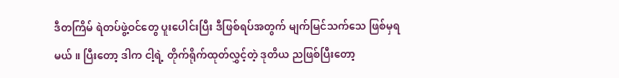ဒီတကြိမ် ရဲတပ်ဖွဲ့ဝင်တွေ ပူးပေါင်းပြီး ဒီဖြစ်ရပ်အတွက် မျက်မြင်သက်သေ ဖြစ်မှရမယ်။ ပြီးတော့ ဒါက ငါ့ရဲ့ တိုက်ရိုက်ထုတ်လွှင့်တဲ့ ဒုတိယ ညဖြစ်ပြီးတော့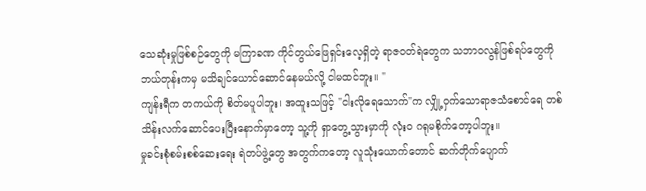သေဆုံးမှုဖြစ်စဉ်တွေကို မကြာခဏ ကိုင်တွယ်ဖြေရှင်းလေ့ရှိတဲ့ ရာဇ၀တ်ရဲတွေက သဘာဝလွန်ဖြစ်ရပ်တွေကို ဘယ်တုန်းကမှ မသိချင်ယောင်ဆောင်နေမယ်လို့ ငါမထင်ဘူး။ "
ကျန်းရီက တကယ်ကို စိတ်မပူပါဘူး၊ အထူးသဖြင့် "ငါးလိုရေသောက်"က လျှို့ဝှက်သောရာဇသံစောင်ရေ တစ်သိန်းလက်ဆောင်ပေးပြီးနောက်မှာတော့ သူ့ကို ရှာတွေ့သွားမှာကို လုံးဝ ဂရုမစိုက်တော့ပါဘူး။
မှုခင်းစုံစမ်းစစ်ဆေးရေး ရဲတပ်ဖွဲ့တွေ အတွက်ကတော့ လူသုံးယောက်တောင် ဆက်တိုက်ပျောက်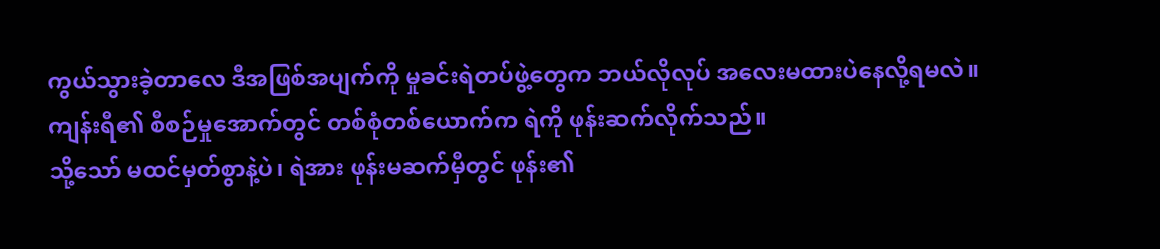ကွယ်သွားခဲ့တာလေ ဒီအဖြစ်အပျက်ကို မှုခင်းရဲတပ်ဖွဲ့တွေက ဘယ်လိုလုပ် အလေးမထားပဲနေလို့ရမလဲ။
ကျန်းရီ၏ စီစဉ်မှုအောက်တွင် တစ်စုံတစ်ယောက်က ရဲကို ဖုန်းဆက်လိုက်သည်။
သို့သော် မထင်မှတ်စွာနဲ့ပဲ၊ ရဲအား ဖုန်းမဆက်မှီတွင် ဖုန်း၏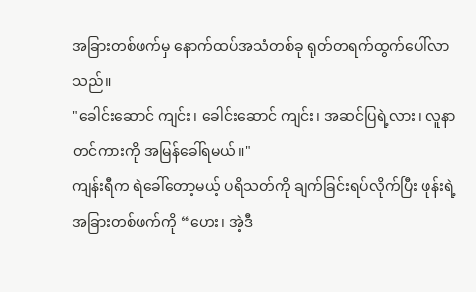အခြားတစ်ဖက်မှ နောက်ထပ်အသံတစ်ခု ရုတ်တရက်ထွက်ပေါ်လာသည်။
"ခေါင်းဆောင် ကျင်း၊ ခေါင်းဆောင် ကျင်း၊ အဆင်ပြရဲ့လား၊ လူနာတင်ကားကို အမြန်ခေါ်ရမယ်။"
ကျန်းရီက ရဲခေါ်တော့မယ့် ပရိသတ်ကို ချက်ခြင်းရပ်လိုက်ပြီး ဖုန်းရဲ့အခြားတစ်ဖက်ကို “ဟေး၊ အဲ့ဒီ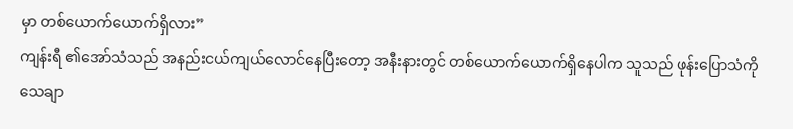မှာ တစ်ယောက်ယောက်ရှိလား”
ကျန်းရီ ၏အော်သံသည် အနည်းငယ်ကျယ်လောင်နေပြီးတော့ အနီးနားတွင် တစ်ယောက်ယောက်ရှိနေပါက သူသည် ဖုန်းပြောသံကို သေချာ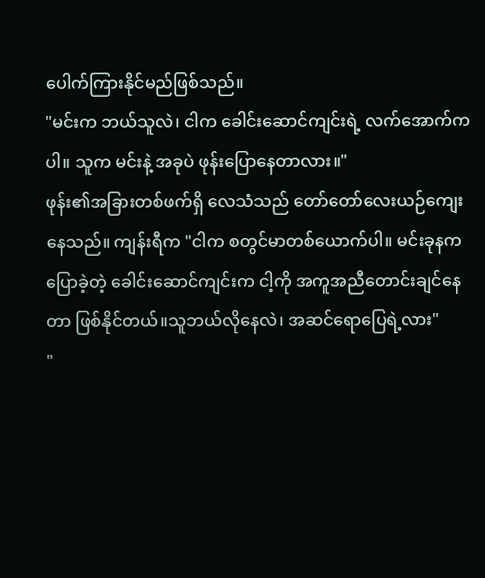ပေါက်ကြားနိုင်မည်ဖြစ်သည်။
"မင်းက ဘယ်သူလဲ၊ ငါက ခေါင်းဆောင်ကျင်းရဲ့ လက်အောက်ကပါ။ သူက မင်းနဲ့ အခုပဲ ဖုန်းပြောနေတာလား။"
ဖုန်း၏အခြားတစ်ဖက်ရှိ လေသံသည် တော်တော်လေးယဉ်ကျေးနေသည်။ ကျန်းရီက "ငါက စတွင်မာတစ်ယောက်ပါ။ မင်းခုနက ပြောခဲ့တဲ့ ခေါင်းဆောင်ကျင်းက ငါ့ကို အကူအညီတောင်းချင်နေတာ ဖြစ်နိုင်တယ်။သူဘယ်လိုနေလဲ၊ အဆင်ရောပြေရဲ့လား"
"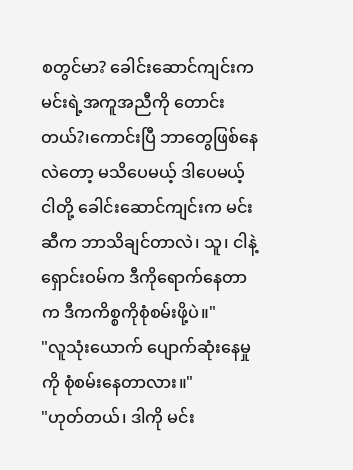စတွင်မာ? ခေါင်းဆောင်ကျင်းက မင်းရဲ့အကူအညီကို တောင်းတယ်?၊ကောင်းပြီ ဘာတွေဖြစ်နေလဲတော့ မသိပေမယ့် ဒါပေမယ့် ငါတို့ ခေါင်းဆောင်ကျင်းက မင်းဆီက ဘာသိချင်တာလဲ၊ သူ၊ ငါနဲ့ ရှောင်းဝမ်က ဒီကိုရောက်နေတာက ဒီကကိစ္စကိုစုံစမ်းဖို့ပဲ။"
"လူသုံးယောက် ပျောက်ဆုံးနေမှုကို စုံစမ်းနေတာလား။"
"ဟုတ်တယ်၊ ဒါကို မင်း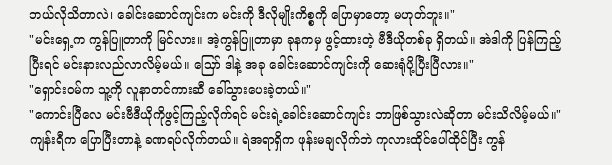ဘယ်လိုသိတာလဲ၊ ခေါင်းဆောင်ကျင်းက မင်းကို ဒီလိုမျိုးကိစ္စကို ပြောမှာတော့ မဟုတ်ဘူး။"
"မင်းရှေ့က ကွန်ပြူတာကို မြင်လား။ အဲ့ကွန်ပြူတာမှာ ခုနကမှ ဖွင့်ထားတဲ့ ဗီဒီယိုတစ်ခု ရှိတယ်။ အဲဒါကို ပြန်ကြည့်ပြီးရင် မင်းနားလည်လာလိမ့်မယ်။ သြော် ဒါနဲ့ အခု ခေါင်းဆောင်ကျင်းကို ဆေးရုံပို့ပြီးပြီလား။"
"ရှောင်းဝမ်က သူ့ကို လူနာတင်ကားဆီ ခေါ်သွားပေးခဲ့တယ်။"
"ကောင်းပြီလေ မင်းဗီဒီယိုကိုဖွင့်ကြည့်လိုက်ရင် မင်းရဲ့ခေါင်းဆောင်ကျင်း ဘာဖြစ်သွားလဲဆိုတာ မင်းသိလိမ့်မယ်။"
ကျန်းရီက ပြောပြီးတာနဲ့ ခဏရပ်လိုက်တယ်။ ရဲအရာရှိက ဖုန်းမချလိုက်ဘဲ ကုလားထိုင်ပေါ်ထိုင်ပြီး ကွန်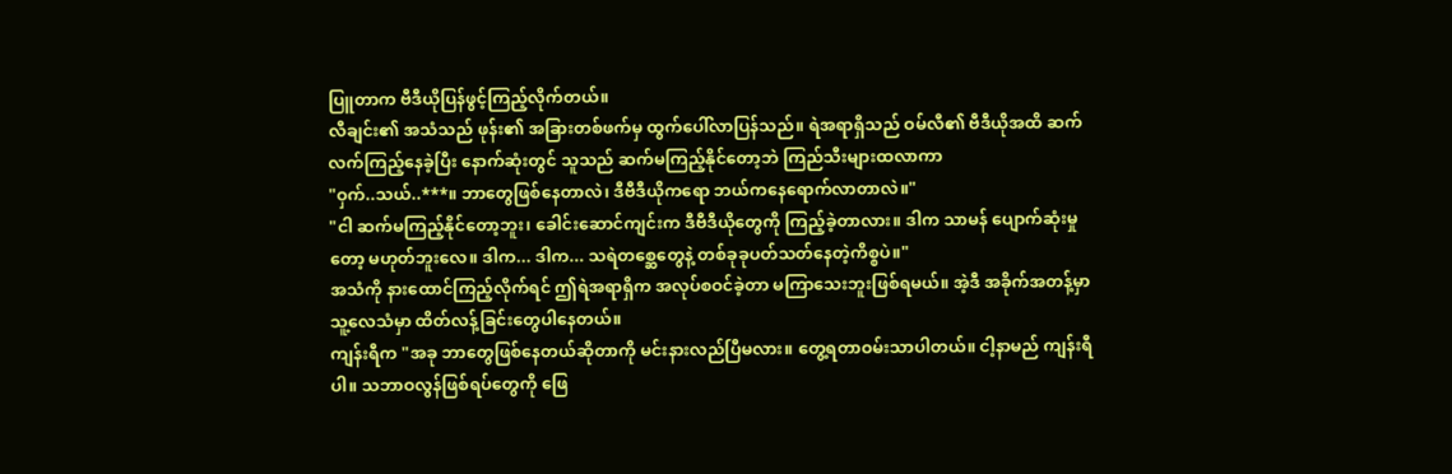ပြူတာက ဗီဒီယိုပြန်ဖွင့်ကြည့်လိုက်တယ်။
လီချင်း၏ အသံသည် ဖုန်း၏ အခြားတစ်ဖက်မှ ထွက်ပေါ်လာပြန်သည်။ ရဲအရာရှိသည် ဝမ်လီ၏ ဗီဒီယိုအထိ ဆက်လက်ကြည့်နေခဲ့ပြီး နောက်ဆုံးတွင် သူသည် ဆက်မကြည့်နိုင်တော့ဘဲ ကြည်သီးများထလာကာ
"ဝှက်..သယ်..***။ ဘာတွေဖြစ်နေတာလဲ၊ ဒီဗီဒီယိုကရော ဘယ်ကနေရောက်လာတာလဲ။"
"ငါ ဆက်မကြည့်နိုင်တော့ဘူး၊ ခေါင်းဆောင်ကျင်းက ဒီဗီဒီယိုတွေကို ကြည့်ခဲ့တာလား။ ဒါက သာမန် ပျောက်ဆုံးမှုတော့ မဟုတ်ဘူးလေ။ ဒါက... ဒါက... သရဲတစ္ဆေတွေနဲ့ တစ်ခုခုပတ်သတ်နေတဲ့ကိစ္စပဲ။"
အသံကို နားထောင်ကြည့်လိုက်ရင် ဤရဲအရာရှိက အလုပ်စဝင်ခဲ့တာ မကြာသေးဘူးဖြစ်ရမယ်။ အဲ့ဒီ အခိုက်အတန့်မှာ သူ့လေသံမှာ ထိတ်လန့်ခြင်းတွေပါနေတယ်။
ကျန်းရီက "အခု ဘာတွေဖြစ်နေတယ်ဆိုတာကို မင်းနားလည်ပြီမလား။ တွေ့ရတာဝမ်းသာပါတယ်။ ငါ့နာမည် ကျန်းရီပါ။ သဘာဝလွန်ဖြစ်ရပ်တွေကို ဖြေ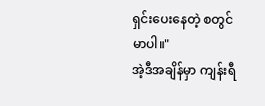ရှင်းပေးနေတဲ့ စတွင်မာပါ။"
အဲ့ဒီအချိန်မှာ ကျန်းရီ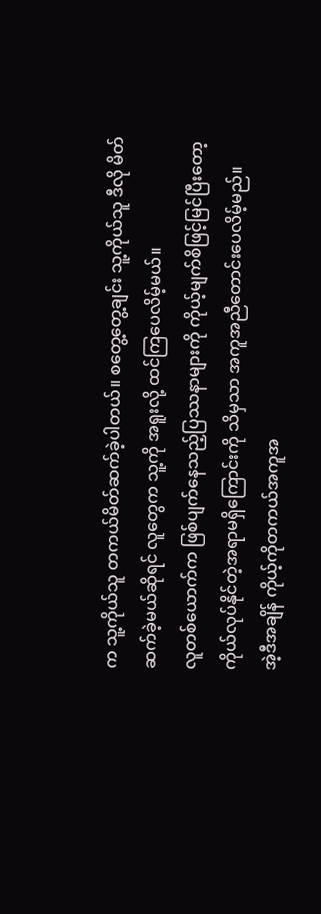က သူ့ကိုယ်သူ တကယ်မိတ်ဆက်ခဲ့ပါတယ်။ စတွေ့တွေ့ချင်း သူ့ကိုယ်သူ ဒီလို မိတ်ဆက်ခဲ့မယ်ဆိုရင် လူတွေက သူ့ကို အရူးလို့ ထင်ကြပေလိမ့်မယ်။
လူတစ်ယောက်က ဖြစ်ပျက်နေသည့်ပြဿနာများကို ကိုယ့်မျက်စိဖြင့်မြင်ပြီးတော့ ကိုယ်လုပ်နိုင်တဲ့အရာမရှိကြောင်းကို သိမှသာ အကူအညီတောင်းပေလိမ့်မည်။
အဲ့ဒီအချိန် ကိုယ့်ကိုတကယ်အကူအ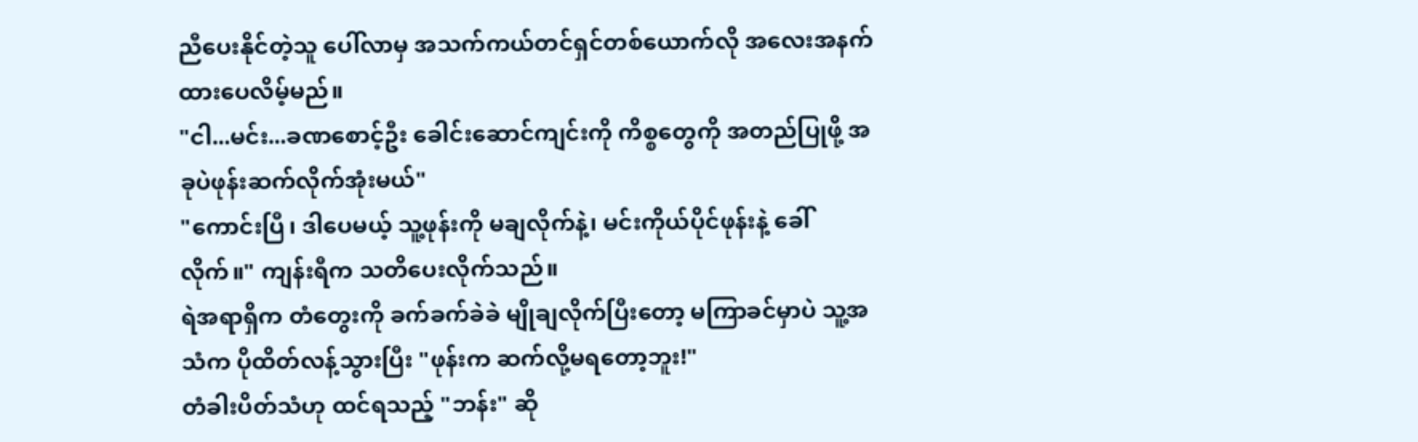ညီပေးနိုင်တဲ့သူ ပေါ်လာမှ အသက်ကယ်တင်ရှင်တစ်ယောက်လို အလေးအနက်ထားပေလိမ့်မည်။
"ငါ...မင်း...ခဏစောင့်ဦး ခေါင်းဆောင်ကျင်းကို ကိစ္စတွေကို အတည်ပြုဖို့ အခုပဲဖုန်းဆက်လိုက်အုံးမယ်"
"ကောင်းပြီ၊ ဒါပေမယ့် သူ့ဖုန်းကို မချလိုက်နဲ့၊ မင်းကိုယ်ပိုင်ဖုန်းနဲ့ ခေါ်လိုက်။" ကျန်းရီက သတိပေးလိုက်သည်။
ရဲအရာရှိက တံတွေးကို ခက်ခက်ခဲခဲ မျိုချလိုက်ပြီးတော့ မကြာခင်မှာပဲ သူ့အသံက ပိုထိတ်လန့်သွားပြီး "ဖုန်းက ဆက်လို့မရတော့ဘူး!"
တံခါးပိတ်သံဟု ထင်ရသည့် "ဘန်း" ဆို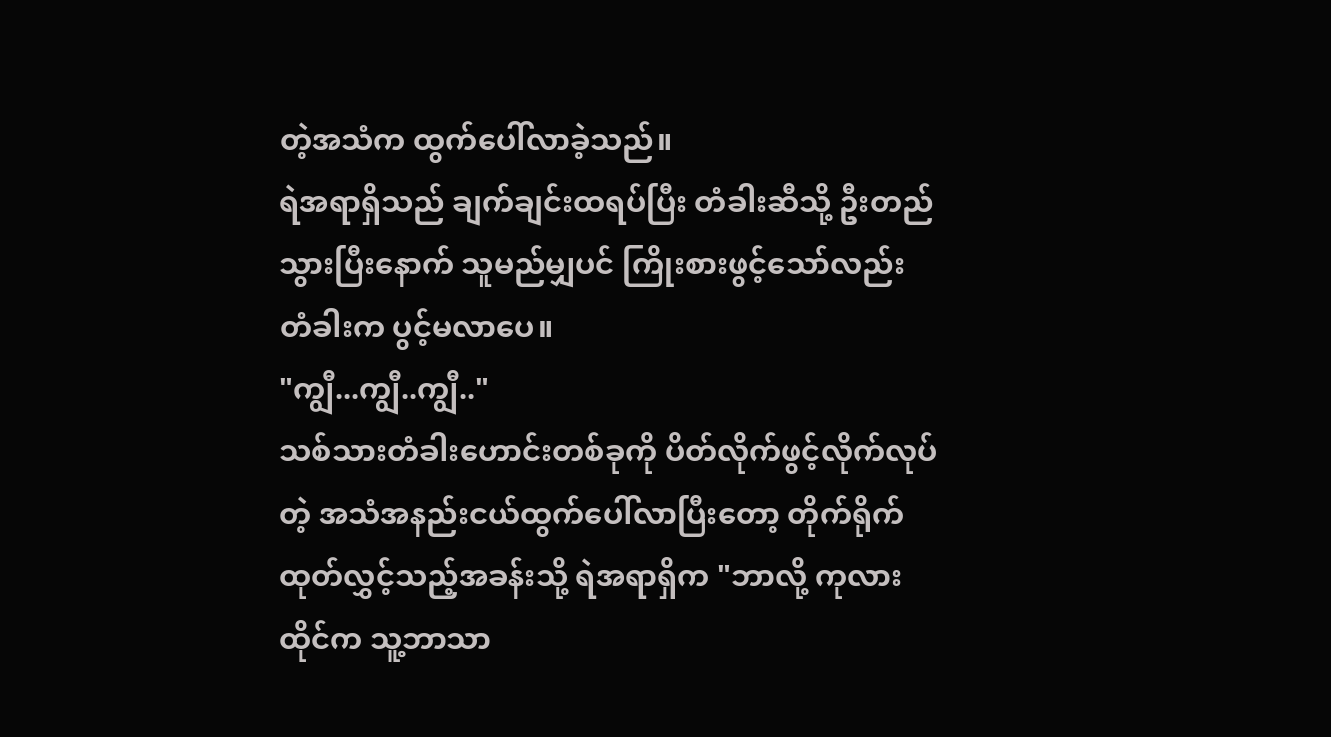တဲ့အသံက ထွက်ပေါ်လာခဲ့သည်။
ရဲအရာရှိသည် ချက်ချင်းထရပ်ပြီး တံခါးဆီသို့ ဦးတည်သွားပြီးနောက် သူမည်မျှပင် ကြိုးစားဖွင့်သော်လည်း တံခါးက ပွင့်မလာပေ။
"ကျွီ...ကျွီ..ကျွီ.."
သစ်သားတံခါးဟောင်းတစ်ခုကို ပိတ်လိုက်ဖွင့်လိုက်လုပ်တဲ့ အသံအနည်းငယ်ထွက်ပေါ်လာပြီးတော့ တိုက်ရိုက်ထုတ်လွှင့်သည့်အခန်းသို့ ရဲအရာရှိက "ဘာလို့ ကုလားထိုင်က သူ့ဘာသာ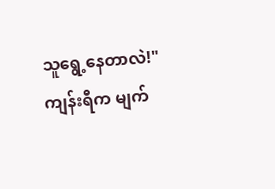သူရွေ့နေတာလဲ!"
ကျန်းရီက မျက်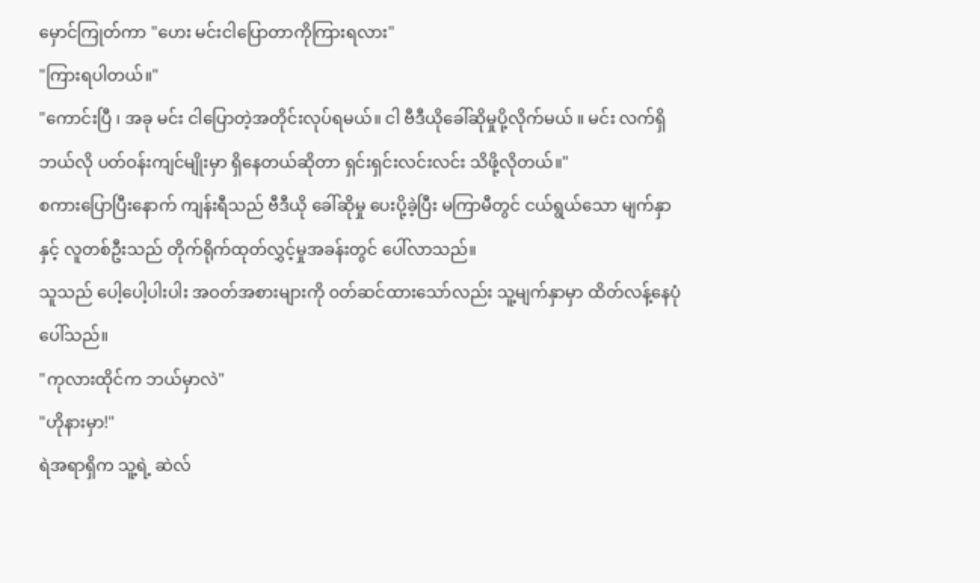မှောင်ကြုတ်ကာ "ဟေး မင်းငါပြောတာကိုကြားရလား"
"ကြားရပါတယ်။"
"ကောင်းပြီ ၊ အခု မင်း ငါပြောတဲ့အတိုင်းလုပ်ရမယ်။ ငါ ဗီဒီယိုခေါ်ဆိုမှုပို့လိုက်မယ် ။ မင်း လက်ရှိ ဘယ်လို ပတ်ဝန်းကျင်မျိုးမှာ ရှိနေတယ်ဆိုတာ ရှင်းရှင်းလင်းလင်း သိဖို့လိုတယ်။"
စကားပြောပြီးနောက် ကျန်းရီသည် ဗီဒီယို ခေါ်ဆိုမှု ပေးပို့ခဲ့ပြီး မကြာမီတွင် ငယ်ရွယ်သော မျက်နှာနှင့် လူတစ်ဦးသည် တိုက်ရိုက်ထုတ်လွှင့်မှုအခန်းတွင် ပေါ်လာသည်။
သူသည် ပေါ့ပေါ့ပါးပါး အဝတ်အစားများကို ၀တ်ဆင်ထားသော်လည်း သူ့မျက်နှာမှာ ထိတ်လန့်နေပုံပေါ်သည်။
"ကုလားထိုင်က ဘယ်မှာလဲ"
"ဟိုနားမှာ!"
ရဲအရာရှိက သူ့ရဲ့ ဆဲလ်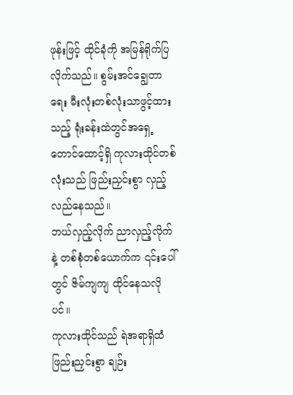ဖုန်းဖြင့် ထိုင်ခုံကို အမြန်ရိုက်ပြလိုက်သည်။ စွမ်းအင်ချွေတာရေး မီးလုံးတစ်လုံးသာဖွင့်ထားသည့် ရုံးခန်းထဲတွင်အရှေ့တောင်ထောင့်ရှိ ကုလားထိုင်တစ်လုံးသည် ဖြည်းညှင်းစွာ လှည့်လည်နေသည်။
ဘယ်လှည့်လိုက် ညာလှည့်လိုက်နဲ့ တစ်စုံတစ်ယောက်က ၎င်းပေါ်တွင် ဇိမ်ကျကျ ထိုင်နေသလိုပင်။
ကုလားထိုင်သည် ရဲအရာရှိထံ ဖြည်းညှင်းစွာ ချဉ်း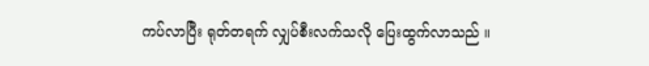ကပ်လာပြီး ရုတ်တရက် လျှပ်စီးလက်သလို ပြေးထွက်လာသည် ။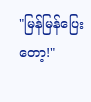"မြန်မြန်ပြေးတော့!"